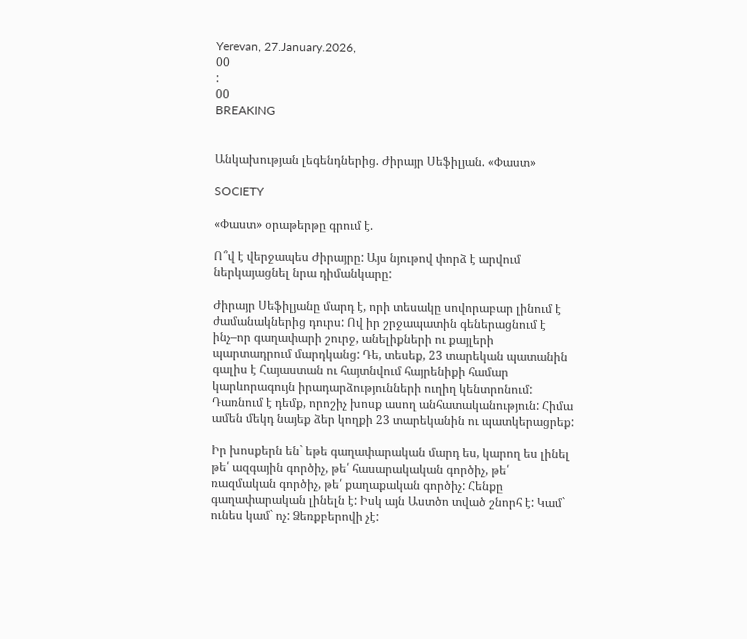Yerevan, 27.January.2026,
00
:
00
BREAKING


Անկախության լեգենդներից. Ժիրայր Սեֆիլյան. «Փաստ»

SOCIETY

«Փաստ» օրաթերթը գրում է.

Ո՞վ է վերջապես Ժիրայրը: Այս նյութով փորձ է արվում ներկայացնել նրա դիմանկարը:

Ժիրայր Սեֆիլյանը մարդ է, որի տեսակը սովորաբար լինում է ժամանակներից դուրս: Ով իր շրջապատին գեներացնում է ինչ–որ գաղափարի շուրջ, անելիքների ու քայլերի պարտադրում մարդկանց: Դե, տեսեք, 23 տարեկան պատանին գալիս է Հայաստան ու հայտնվում հայրենիքի համար կարևորագույն իրադարձությունների ուղիղ կենտրոնում: Դառնում է դեմք, որոշիչ խոսք ասող անհատականություն: Հիմա ամեն մեկդ նայեք ձեր կողքի 23 տարեկանին ու պատկերացրեք:

Իր խոսքերն են` եթե գաղափարական մարդ ես, կարող ես լինել թե՛ ազգային գործիչ, թե՛ հասարակական գործիչ, թե՛ ռազմական գործիչ, թե՛ քաղաքական գործիչ: Հենքը գաղափարական լինելն է: Իսկ այն Աստծո տված շնորհ է: Կամ` ունես կամ` ոչ: Ձեռքբերովի չէ: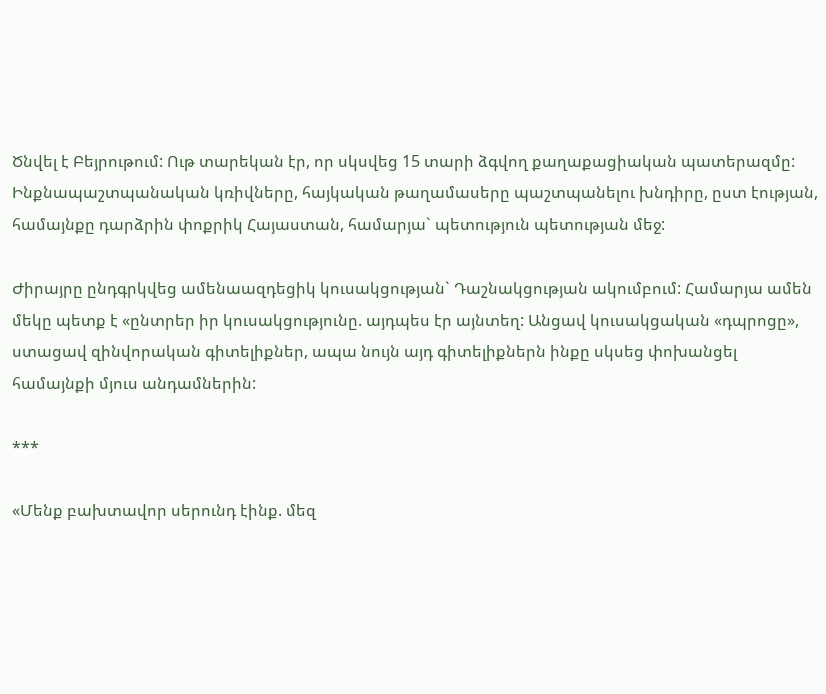Ծնվել է Բեյրութում: Ութ տարեկան էր, որ սկսվեց 15 տարի ձգվող քաղաքացիական պատերազմը: Ինքնապաշտպանական կռիվները, հայկական թաղամասերը պաշտպանելու խնդիրը, ըստ էության, համայնքը դարձրին փոքրիկ Հայաստան, համարյա` պետություն պետության մեջ:

Ժիրայրը ընդգրկվեց ամենաազդեցիկ կուսակցության` Դաշնակցության ակումբում: Համարյա ամեն մեկը պետք է «ընտրեր իր կուսակցությունը. այդպես էր այնտեղ: Անցավ կուսակցական «դպրոցը», ստացավ զինվորական գիտելիքներ, ապա նույն այդ գիտելիքներն ինքը սկսեց փոխանցել համայնքի մյուս անդամներին:

***

«Մենք բախտավոր սերունդ էինք. մեզ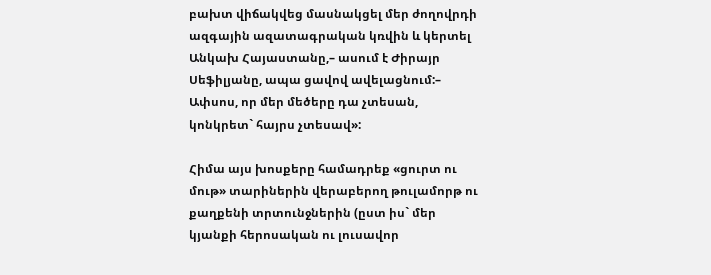բախտ վիճակվեց մասնակցել մեր ժողովրդի ազգային ազատագրական կռվին և կերտել Անկախ Հայաստանը,– ասում է Ժիրայր Սեֆիլյանը, ապա ցավով ավելացնում:– Ափսոս, որ մեր մեծերը դա չտեսան, կոնկրետ` հայրս չտեսավ»:

Հիմա այս խոսքերը համադրեք «ցուրտ ու մութ» տարիներին վերաբերող թուլամորթ ու քաղքենի տրտունջներին (ըստ իս` մեր կյանքի հերոսական ու լուսավոր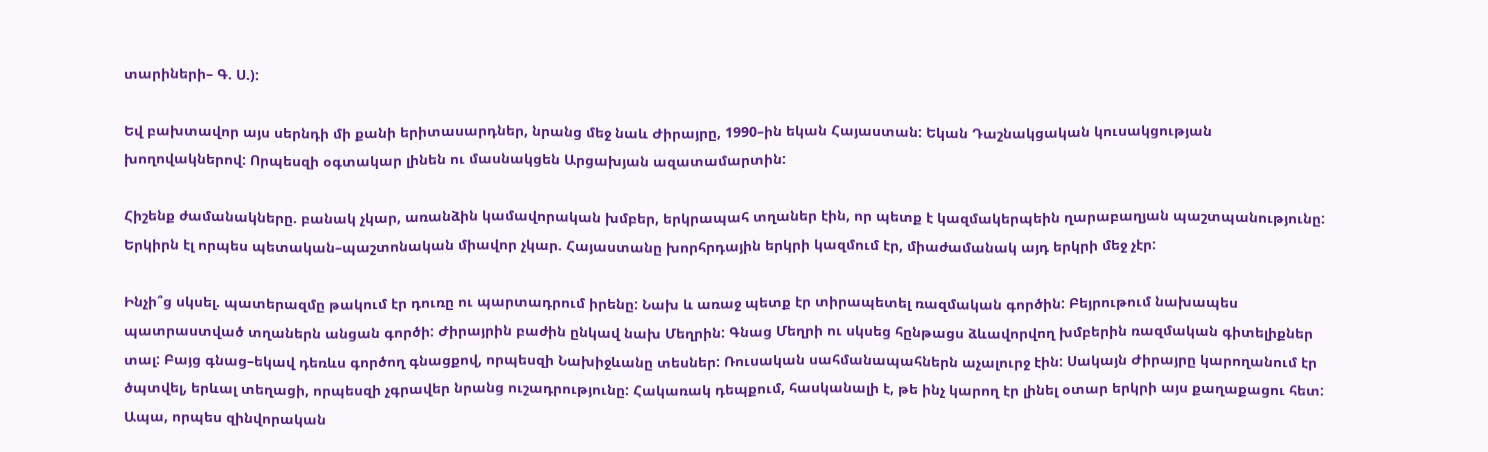տարիների– Գ. Ս.):

Եվ բախտավոր այս սերնդի մի քանի երիտասարդներ, նրանց մեջ նաև Ժիրայրը, 1990–ին եկան Հայաստան: Եկան Դաշնակցական կուսակցության խողովակներով: Որպեսզի օգտակար լինեն ու մասնակցեն Արցախյան ազատամարտին:

Հիշենք ժամանակները. բանակ չկար, առանձին կամավորական խմբեր, երկրապահ տղաներ էին, որ պետք է կազմակերպեին ղարաբաղյան պաշտպանությունը: Երկիրն էլ որպես պետական–պաշտոնական միավոր չկար. Հայաստանը խորհրդային երկրի կազմում էր, միաժամանակ այդ երկրի մեջ չէր:

Ինչի՞ց սկսել. պատերազմը թակում էր դուռը ու պարտադրում իրենը: Նախ և առաջ պետք էր տիրապետել ռազմական գործին: Բեյրութում նախապես պատրաստված տղաներն անցան գործի: Ժիրայրին բաժին ընկավ նախ Մեղրին: Գնաց Մեղրի ու սկսեց հընթացս ձևավորվող խմբերին ռազմական գիտելիքներ տալ: Բայց գնաց–եկավ դեռևս գործող գնացքով, որպեսզի Նախիջևանը տեսներ: Ռուսական սահմանապահներն աչալուրջ էին: Սակայն Ժիրայրը կարողանում էր ծպտվել, երևալ տեղացի, որպեսզի չգրավեր նրանց ուշադրությունը: Հակառակ դեպքում, հասկանալի է, թե ինչ կարող էր լինել օտար երկրի այս քաղաքացու հետ: Ապա, որպես զինվորական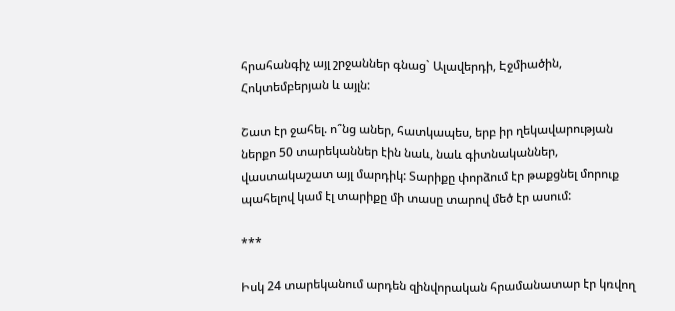հրահանգիչ այլ շրջաններ գնաց` Ալավերդի, Էջմիածին, Հոկտեմբերյան և այլն:

Շատ էր ջահել. ո՞նց աներ, հատկապես, երբ իր ղեկավարության ներքո 50 տարեկաններ էին նաև, նաև գիտնականներ, վաստակաշատ այլ մարդիկ: Տարիքը փորձում էր թաքցնել մորուք պահելով կամ էլ տարիքը մի տասը տարով մեծ էր ասում:

***

Իսկ 24 տարեկանում արդեն զինվորական հրամանատար էր կռվող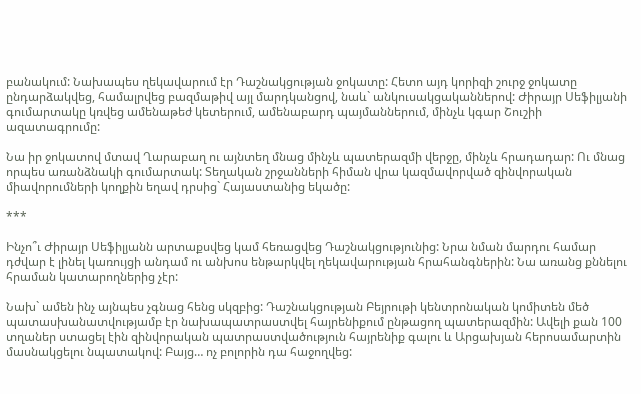բանակում: Նախապես ղեկավարում էր Դաշնակցության ջոկատը: Հետո այդ կորիզի շուրջ ջոկատը ընդարձակվեց, համալրվեց բազմաթիվ այլ մարդկանցով, նաև` անկուսակցականներով: Ժիրայր Սեֆիլյանի գումարտակը կռվեց ամենաթեժ կետերում, ամենաբարդ պայմաններում, մինչև կգար Շուշիի ազատագրումը:

Նա իր ջոկատով մտավ Ղարաբաղ ու այնտեղ մնաց մինչև պատերազմի վերջը, մինչև հրադադար: Ու մնաց որպես առանձնակի գումարտակ: Տեղական շրջանների հիման վրա կազմավորված զինվորական միավորումների կողքին եղավ դրսից` Հայաստանից եկածը:

***

Ինչո՞ւ Ժիրայր Սեֆիլյանն արտաքսվեց կամ հեռացվեց Դաշնակցությունից: Նրա նման մարդու համար դժվար է լինել կառույցի անդամ ու անխոս ենթարկվել ղեկավարության հրահանգներին: Նա առանց քննելու հրաման կատարողներից չէր:

Նախ` ամեն ինչ այնպես չգնաց հենց սկզբից: Դաշնակցության Բեյրութի կենտրոնական կոմիտեն մեծ պատասխանատվությամբ էր նախապատրաստվել հայրենիքում ընթացող պատերազմին: Ավելի քան 100 տղաներ ստացել էին զինվորական պատրաստվածություն հայրենիք գալու և Արցախյան հերոսամարտին մասնակցելու նպատակով: Բայց… ոչ բոլորին դա հաջողվեց: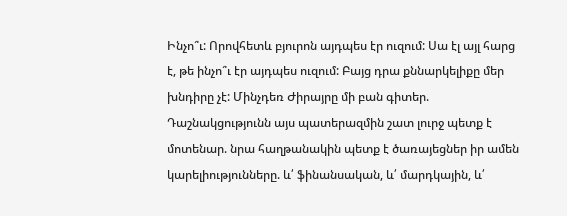Ինչո՞ւ: Որովհետև բյուրոն այդպես էր ուզում: Սա էլ այլ հարց է, թե ինչո՞ւ էր այդպես ուզում: Բայց դրա քննարկելիքը մեր խնդիրը չէ: Մինչդեռ Ժիրայրը մի բան գիտեր. Դաշնակցությունն այս պատերազմին շատ լուրջ պետք է մոտենար. նրա հաղթանակին պետք է ծառայեցներ իր ամեն կարելիությունները. և՛ ֆինանսական, և՛ մարդկային, և՛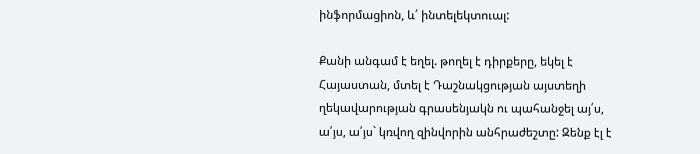ինֆորմացիոն, և՛ ինտելեկտուալ:

Քանի անգամ է եղել. թողել է դիրքերը, եկել է Հայաստան, մտել է Դաշնակցության այստեղի ղեկավարության գրասենյակն ու պահանջել այ՛ս, ա՛յս, ա՛յս` կռվող զինվորին անհրաժեշտը: Զենք էլ է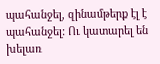պահանջել, զինամթերք էլ է պահանջել: Ու կատարել են խելառ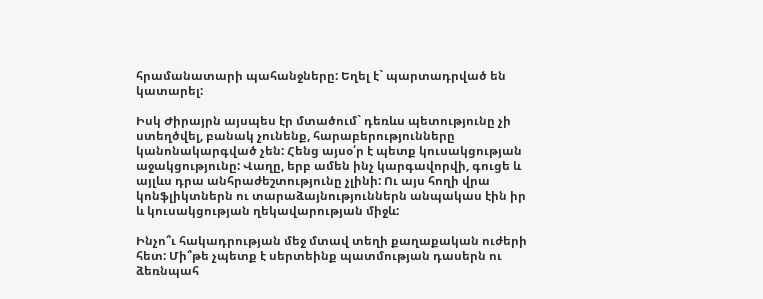հրամանատարի պահանջները: Եղել է` պարտադրված են կատարել:

Իսկ Ժիրայրն այսպես էր մտածում` դեռևս պետությունը չի ստեղծվել, բանակ չունենք, հարաբերությունները կանոնակարգված չեն: Հենց այսօ՛ր է պետք կուսակցության աջակցությունը: Վաղը, երբ ամեն ինչ կարգավորվի, գուցե և այլևս դրա անհրաժեշտությունը չլինի: Ու այս հողի վրա կոնֆլիկտներն ու տարաձայնություններն անպակաս էին իր և կուսակցության ղեկավարության միջև:

Ինչո՞ւ հակադրության մեջ մտավ տեղի քաղաքական ուժերի հետ: Մի՞թե չպետք է սերտեինք պատմության դասերն ու ձեռնպահ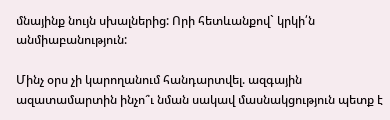մնայինք նույն սխալներից: Որի հետևանքով` կրկի՛ն անմիաբանություն:

Մինչ օրս չի կարողանում հանդարտվել. ազգային ազատամարտին ինչո՞ւ նման սակավ մասնակցություն պետք է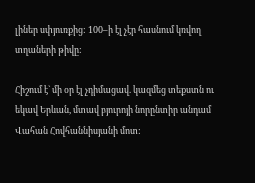լիներ սփյուռքից: 100–ի էլ չէր հասնում կռվող տղաների թիվը:

Հիշում է` մի օր էլ չդիմացավ. կազմեց տեքստն ու եկավ Երևան, մտավ բյուրոյի նորընտիր անդամ Վահան Հովհաննիսյանի մոտ: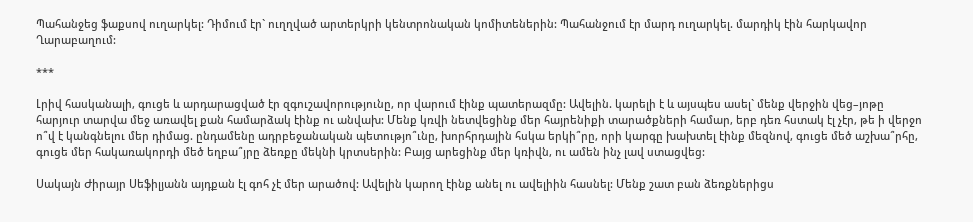Պահանջեց ֆաքսով ուղարկել: Դիմում էր` ուղղված արտերկրի կենտրոնական կոմիտեներին: Պահանջում էր մարդ ուղարկել. մարդիկ էին հարկավոր Ղարաբաղում:

***

Լրիվ հասկանալի, գուցե և արդարացված էր զգուշավորությունը, որ վարում էինք պատերազմը: Ավելին. կարելի է և այսպես ասել` մենք վերջին վեց–յոթը հարյուր տարվա մեջ առավել քան համարձակ էինք ու անվախ: Մենք կռվի նետվեցինք մեր հայրենիքի տարածքների համար, երբ դեռ հստակ էլ չէր, թե ի վերջո ո՞վ է կանգնելու մեր դիմաց. ընդամենը ադրբեջանական պետությո՞ւնը, խորհրդային հսկա երկի՞րը, որի կարգը խախտել էինք մեզնով, գուցե մեծ աշխա՞րհը, գուցե մեր հակառակորդի մեծ եղբա՞յրը ձեռքը մեկնի կրտսերին: Բայց արեցինք մեր կռիվն, ու ամեն ինչ լավ ստացվեց:

Սակայն Ժիրայր Սեֆիլյանն այդքան էլ գոհ չէ մեր արածով: Ավելին կարող էինք անել ու ավելիին հասնել: Մենք շատ բան ձեռքներիցս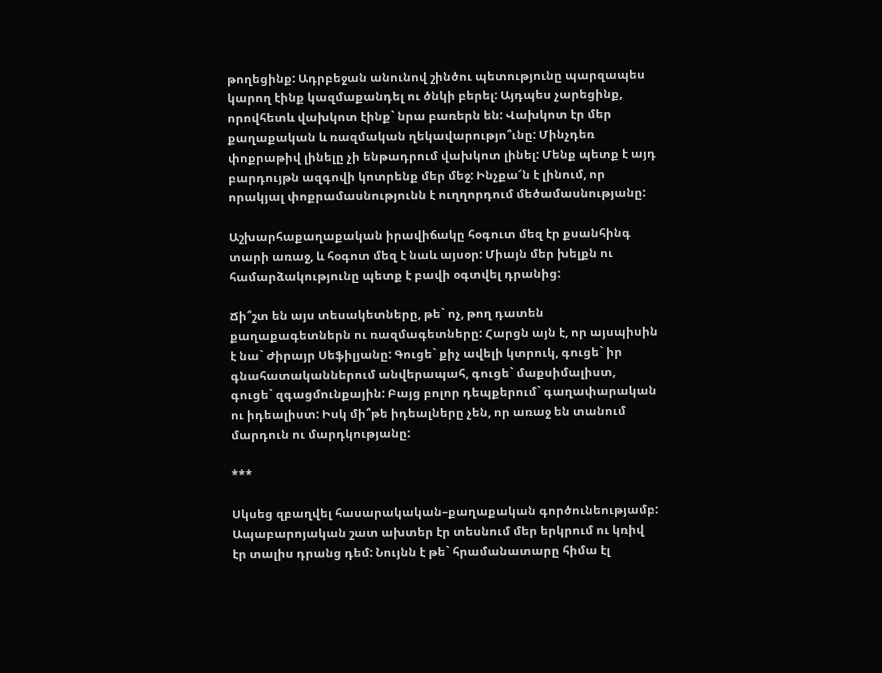թողեցինք: Ադրբեջան անունով շինծու պետությունը պարզապես կարող էինք կազմաքանդել ու ծնկի բերել: Այդպես չարեցինք, որովհետև վախկոտ էինք` նրա բառերն են: Վախկոտ էր մեր քաղաքական և ռազմական ղեկավարությո՞ւնը: Մինչդեռ փոքրաթիվ լինելը չի ենթադրում վախկոտ լինել: Մենք պետք է այդ բարդույթն ազգովի կոտրենք մեր մեջ: Ինչքա՜ն է լինում, որ որակյալ փոքրամասնությունն է ուղղորդում մեծամասնությանը:

Աշխարհաքաղաքական իրավիճակը հօգուտ մեզ էր քսանհինգ տարի առաջ, և հօգոտ մեզ է նաև այսօր: Միայն մեր խելքն ու համարձակությունը պետք է բավի օգտվել դրանից:

Ճի՞շտ են այս տեսակետները, թե` ոչ, թող դատեն քաղաքագետներն ու ռազմագետները: Հարցն այն է, որ այսպիսին է նա` Ժիրայր Սեֆիլյանը: Գուցե` քիչ ավելի կտրուկ, գուցե` իր գնահատականներում անվերապահ, գուցե` մաքսիմալիստ, գուցե` զգացմունքային: Բայց բոլոր դեպքերում` գաղափարական ու իդեալիստ: Իսկ մի՞թե իդեալները չեն, որ առաջ են տանում մարդուն ու մարդկությանը:

***

Սկսեց զբաղվել հասարակական–քաղաքական գործունեությամբ: Ապաբարոյական շատ ախտեր էր տեսնում մեր երկրում ու կռիվ էր տալիս դրանց դեմ: Նույնն է թե` հրամանատարը հիմա էլ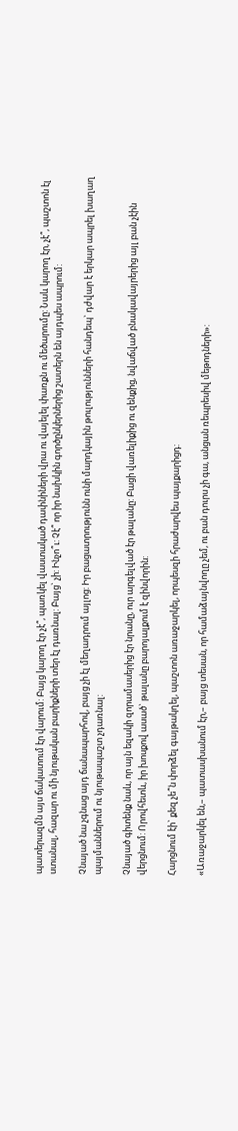պատերազմն այս ճակատում էր վարում: Բայց կարող էր չէ՞, պառկել վաստակած դափնիների վրա ու վայելել փառքն ու մեծարումը: Նաև կարող էր, չէ՞, պաշտոն էլ ստանալ, հազար ու մի նյութական բարիքների տեր էլ դառնալ: Բայց` չի: Ինչո՞ւ: Չէ՞ որ իր նախկին գործընկերներից շատերն են այդպես ապրում:

Չնայած նա չգնաց այդ ճանապարհով, բայց չի էլ մեղադրում այլոց: Իր բացատրությունն ունի մարդկային թուլությունների հանդեպ` դժվար է երկար ապրել խաղաղ պայմաններում ու նյութապաշտ չդառնալ:

Չնայած գիտենք նաև, որ այն եզակի զորամասերից էր նրանը, ուր արգելված էր թալանը: Բացի վառելիքից ու զենքից, նվաճված բնակավայրերից այլ բան չէին վերցնում: Որովհետև, իր խոսքով ասած` թալանը բարոյալքում է զինվորին:

Հարցնում էի` քեզ չե՞ն փորձել գայթակղել, պաշտոն առաջարկել, որպեսզի հրաժարվես պայքարիցդ:

«Առաջարկել են,– պատասխանում էր,– բայց տեսան, որ համաձայնվողը չեմ, ու բան դուրս չի գա, անցան ռեպրեսիվ մեթոդների»: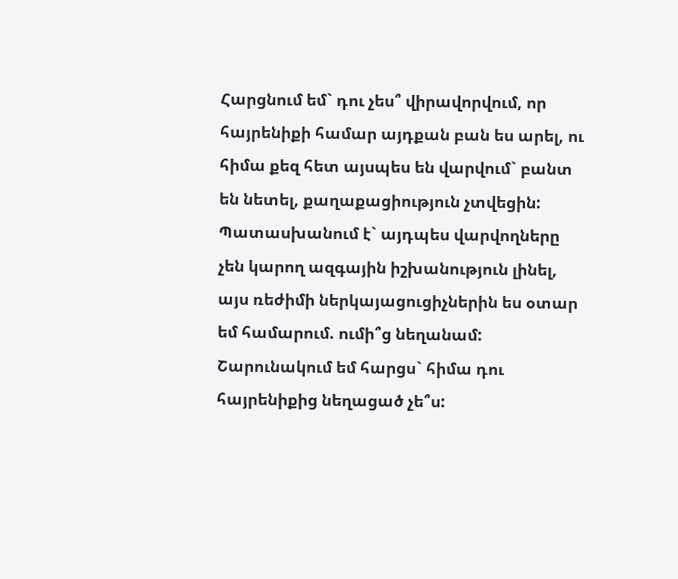Հարցնում եմ` դու չես՞ վիրավորվում, որ հայրենիքի համար այդքան բան ես արել, ու հիմա քեզ հետ այսպես են վարվում` բանտ են նետել, քաղաքացիություն չտվեցին: Պատասխանում է` այդպես վարվողները չեն կարող ազգային իշխանություն լինել, այս ռեժիմի ներկայացուցիչներին ես օտար եմ համարում. ումի՞ց նեղանամ: Շարունակում եմ հարցս` հիմա դու հայրենիքից նեղացած չե՞ս: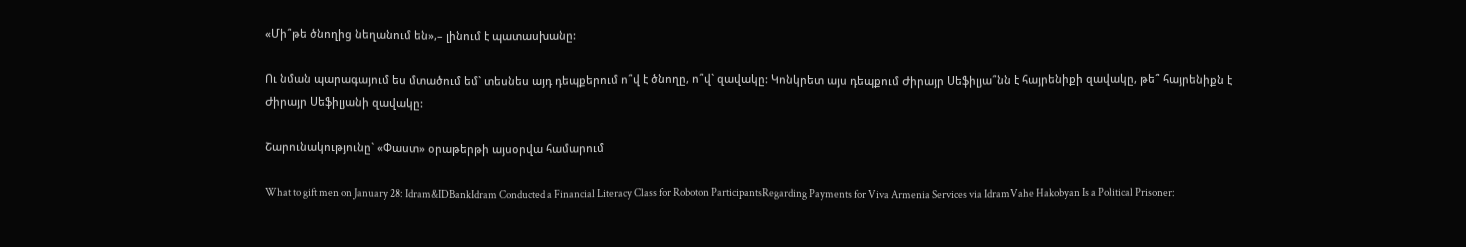«Մի՞թե ծնողից նեղանում են»,– լինում է պատասխանը:

Ու նման պարագայում ես մտածում եմ` տեսնես այդ դեպքերում ո՞վ է ծնողը, ո՞վ` զավակը: Կոնկրետ այս դեպքում Ժիրայր Սեֆիլյա՞նն է հայրենիքի զավակը, թե՞ հայրենիքն է Ժիրայր Սեֆիլյանի զավակը:

Շարունակությունը` «Փաստ» օրաթերթի այսօրվա համարում

What to gift men on January 28: Idram&IDBankIdram Conducted a Financial Literacy Class for Roboton ParticipantsRegarding Payments for Viva Armenia Services via IdramVahe Hakobyan Is a Political Prisoner: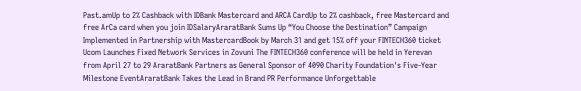Past.amUp to 2% Cashback with IDBank Mastercard and ARCA CardUp to 2% cashback, free Mastercard and free ArCa card when you join IDSalaryAraratBank Sums Up “You Choose the Destination” Campaign Implemented in Partnership with MastercardBook by March 31 and get 15% off your FINTECH360 ticket Ucom Launches Fixed Network Services in Zovuni The FINTECH360 conference will be held in Yerevan from April 27 to 29 AraratBank Partners as General Sponsor of 4090 Charity Foundation's Five-Year Milestone EventAraratBank Takes the Lead in Brand PR Performance Unforgettable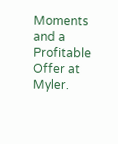Moments and a Profitable Offer at Myler.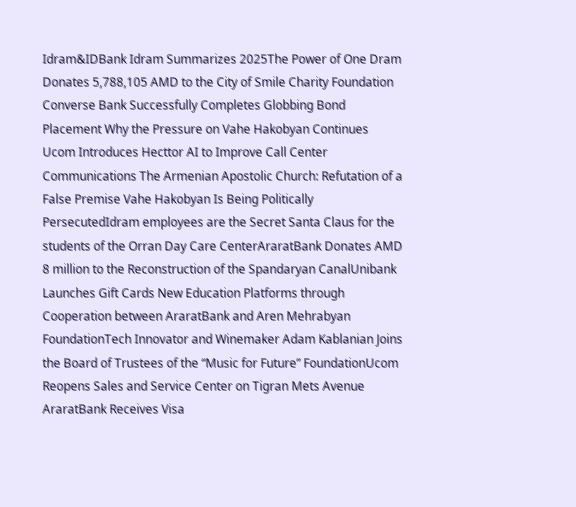Idram&IDBank Idram Summarizes 2025The Power of One Dram Donates 5,788,105 AMD to the City of Smile Charity Foundation Converse Bank Successfully Completes Globbing Bond Placement Why the Pressure on Vahe Hakobyan Continues Ucom Introduces Hecttor AI to Improve Call Center Communications The Armenian Apostolic Church: Refutation of a False Premise Vahe Hakobyan Is Being Politically PersecutedIdram employees are the Secret Santa Claus for the students of the Orran Day Care CenterAraratBank Donates AMD 8 million to the Reconstruction of the Spandaryan CanalUnibank Launches Gift Cards New Education Platforms through Cooperation between AraratBank and Aren Mehrabyan FoundationTech Innovator and Winemaker Adam Kablanian Joins the Board of Trustees of the “Music for Future” FoundationUcom Reopens Sales and Service Center on Tigran Mets Avenue AraratBank Receives Visa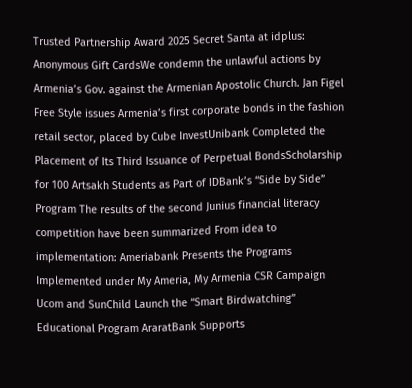Trusted Partnership Award 2025 Secret Santa at idplus: Anonymous Gift CardsWe condemn the unlawful actions by Armenia’s Gov. against the Armenian Apostolic Church. Jan Figel Free Style issues Armenia’s first corporate bonds in the fashion retail sector, placed by Cube InvestUnibank Completed the Placement of Its Third Issuance of Perpetual BondsScholarship for 100 Artsakh Students as Part of IDBank’s “Side by Side” Program The results of the second Junius financial literacy competition have been summarized From idea to implementation: Ameriabank Presents the Programs Implemented under My Ameria, My Armenia CSR Campaign Ucom and SunChild Launch the “Smart Birdwatching” Educational Program AraratBank Supports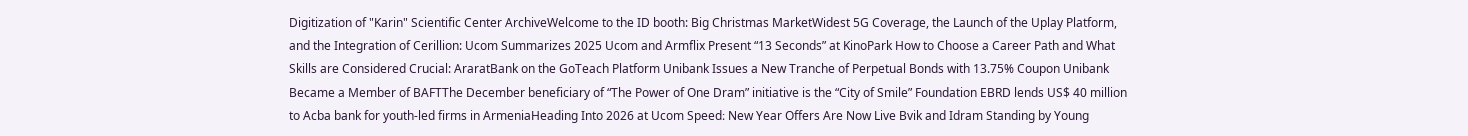Digitization of "Karin" Scientific Center ArchiveWelcome to the ID booth: Big Christmas MarketWidest 5G Coverage, the Launch of the Uplay Platform, and the Integration of Cerillion: Ucom Summarizes 2025 Ucom and Armflix Present “13 Seconds” at KinoPark How to Choose a Career Path and What Skills are Considered Crucial: AraratBank on the GoTeach Platform Unibank Issues a New Tranche of Perpetual Bonds with 13.75% Coupon Unibank Became a Member of BAFTThe December beneficiary of “The Power of One Dram” initiative is the “City of Smile” Foundation EBRD lends US$ 40 million to Acba bank for youth-led firms in ArmeniaHeading Into 2026 at Ucom Speed։ New Year Offers Are Now Live Bvik and Idram Standing by Young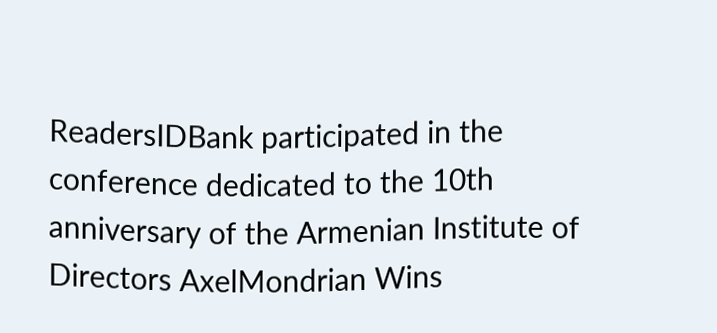ReadersIDBank participated in the conference dedicated to the 10th anniversary of the Armenian Institute of Directors AxelMondrian Wins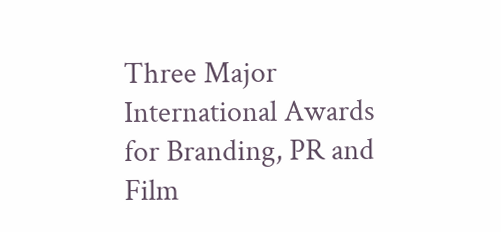Three Major International Awards for Branding, PR and Film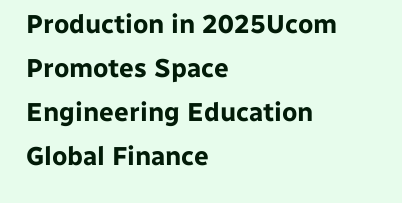Production in 2025Ucom Promotes Space Engineering Education Global Finance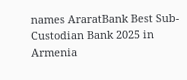names AraratBank Best Sub-Custodian Bank 2025 in Armenia